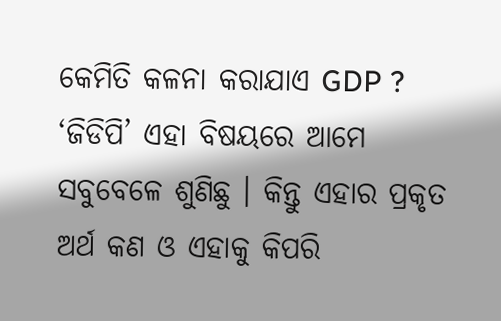କେମିତି କଳନା କରାଯାଏ GDP ?
‘ଜିଡିପି’ ଏହା ବିଷୟରେ ଆମେ ସବୁବେଳେ ଶୁଣିଛୁ । କିନ୍ତୁ ଏହାର ପ୍ରକୃତ ଅର୍ଥ କଣ ଓ ଏହାକୁ କିପରି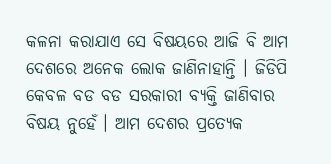କଳନା କରାଯାଏ ସେ ବିଷୟରେ ଆଜି ବି ଆମ ଦେଶରେ ଅନେକ ଲୋକ ଜାଣିନାହାନ୍ତି । ଜିଡିପି କେବଳ ବଡ ବଡ ସରକାରୀ ବ୍ୟକ୍ତି ଜାଣିବାର ବିଷୟ ନୁହେଁ । ଆମ ଦେଶର ପ୍ରତ୍ୟେକ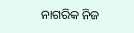ନାଗରିକ ନିଜ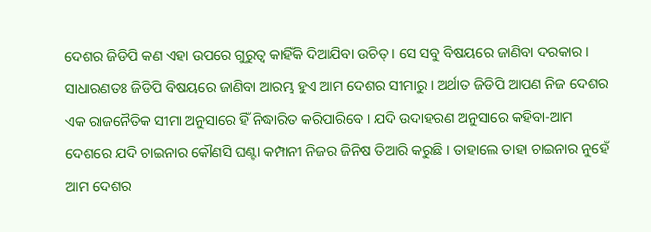ଦେଶର ଜିଡିପି କଣ ଏହା ଉପରେ ଗୁରୁତ୍ୱ କାହିଁକି ଦିଆଯିବା ଉଚିତ୍ । ସେ ସବୁ ବିଷୟରେ ଜାଣିବା ଦରକାର ।
ସାଧାରଣତଃ ଜିଡିପି ବିଷୟରେ ଜାଣିବା ଆରମ୍ଭ ହୁଏ ଆମ ଦେଶର ସୀମାରୁ । ଅର୍ଥାତ ଜିଡିପି ଆପଣ ନିଜ ଦେଶର ଏକ ରାଜନୈତିକ ସୀମା ଅନୁସାରେ ହିଁ ନିଦ୍ଧାରିତ କରିପାରିବେ । ଯଦି ଉଦାହରଣ ଅନୁସାରେ କହିବା-ଆମ ଦେଶରେ ଯଦି ଚାଇନାର କୌଣସି ଘଣ୍ଟା କମ୍ପାନୀ ନିଜର ଜିନିଷ ତିଆରି କରୁଛି । ତାହାଲେ ତାହା ଚାଇନାର ନୁହେଁ ଆମ ଦେଶର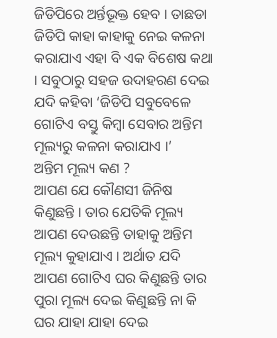ଜିଡିପିରେ ଅର୍ନ୍ତଭୂକ୍ତ ହେବ । ତାଛଡା ଜିଡିପି କାହା କାହାକୁ ନେଇ କଳନା କରାଯାଏ ଏହା ବି ଏକ ବିଶେଷ କଥା । ସବୁଠାରୁ ସହଜ ଉଦାହରଣ ଦେଇ ଯଦି କହିବା ‘ଜିଡିପି ସବୁବେଳେ ଗୋଟିଏ ବସ୍ତୁ କିମ୍ବା ସେବାର ଅନ୍ତିମ ମୂଲ୍ୟରୁ କଳନା କରାଯାଏ ।’
ଅନ୍ତିମ ମୂଲ୍ୟ କଣ ?
ଆପଣ ଯେ କୌଣସୀ ଜିନିଷ କିଣୁଛନ୍ତି । ତାର ଯେତିକି ମୂଲ୍ୟ ଆପଣ ଦେଉଛନ୍ତି ତାହାକୁ ଅନ୍ତିମ ମୂଲ୍ୟ କୁହାଯାଏ । ଅର୍ଥାତ ଯଦି ଆପଣ ଗୋଟିଏ ଘର କିଣୁଛନ୍ତି ତାର ପୁରା ମୂଲ୍ୟ ଦେଇ କିଣୁଛନ୍ତି ନା କି ଘର ଯାହା ଯାହା ଦେଇ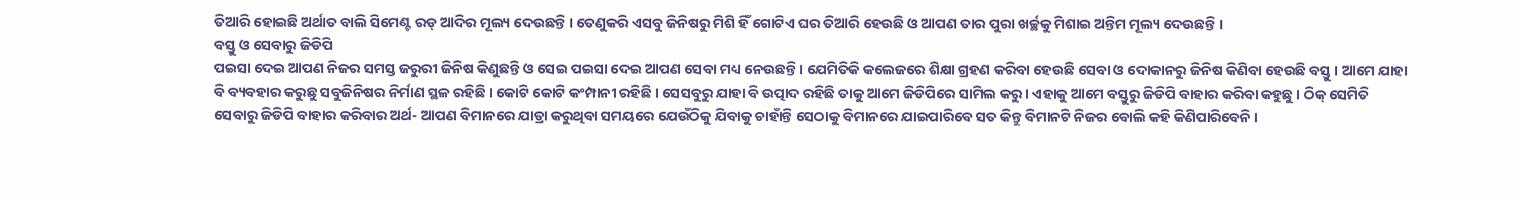ତିଆରି ହୋଇଛି ଅର୍ଥାତ ବାଲି ସିମେଣ୍ଟ ରଡ୍ ଆଦିର ମୂଲ୍ୟ ଦେଉଛନ୍ତି । ତେଣୁକରି ଏସବୁ ଜିନିଷରୁ ମିଶି ହିଁ ଗୋଟିଏ ଘର ତିଆରି ହେଉଛି ଓ ଆପଣ ତାର ପୁରା ଖର୍ଚ୍ଛକୁ ମିଶାଇ ଅନ୍ତିମ ମୂଲ୍ୟ ଦେଉଛନ୍ତି ।
ବସ୍ତୁ ଓ ସେବାରୁ ଜିଡିପି
ପଇସା ଦେଇ ଆପଣ ନିଜର ସମସ୍ତ ଜରୁରୀ ଜିନିଷ କିଣୁଛନ୍ତି ଓ ସେଇ ପଇସା ଦେଇ ଆପଣ ସେବା ମଧ୍ୟ ନେଉଛନ୍ତି । ଯେମିତିକି କଲେଜରେ ଶିକ୍ଷା ଗ୍ରହଣ କରିବା ହେଉଛି ସେବା ଓ ଦୋକାନରୁ ଜିନିଷ କିଣିବା ହେଉଛି ବସ୍ତୁ । ଆମେ ଯାହା ବି ବ୍ୟବହାର କରୁଛୁ ସବୁଜିନିଷର ନିର୍ମାଣ ସ୍ଥଳ ରହିଛି । କୋଟି କୋଟି କଂମ୍ପାନୀ ରହିଛି । ସେସବୁରୁ ଯାହା ବି ଉତ୍ପାଦ ରହିଛି ତାକୁ ଆମେ ଜିଡିପିରେ ସାମିଲ କରୁ । ଏହାକୁ ଆମେ ବସ୍ତୁରୁ ଜିଡିପି ବାହାର କରିବା କହୁଛୁ । ଠିକ୍ ସେମିତି ସେବାରୁ ଜିଡିପି ବାହାର କରିବାର ଅର୍ଥ- ଆପଣ ବିମାନରେ ଯାତ୍ରା କରୁଥିବା ସମୟରେ ଯେଉଁଠିକୁ ଯିବାକୁ ଚାହାଁନ୍ତି ସେଠାକୁ ବିମାନରେ ଯାଇପାରିବେ ସତ କିନ୍ତୁ ବିମାନଟି ନିଜର ବୋଲି କହି କିଣିପାରିବେନି ।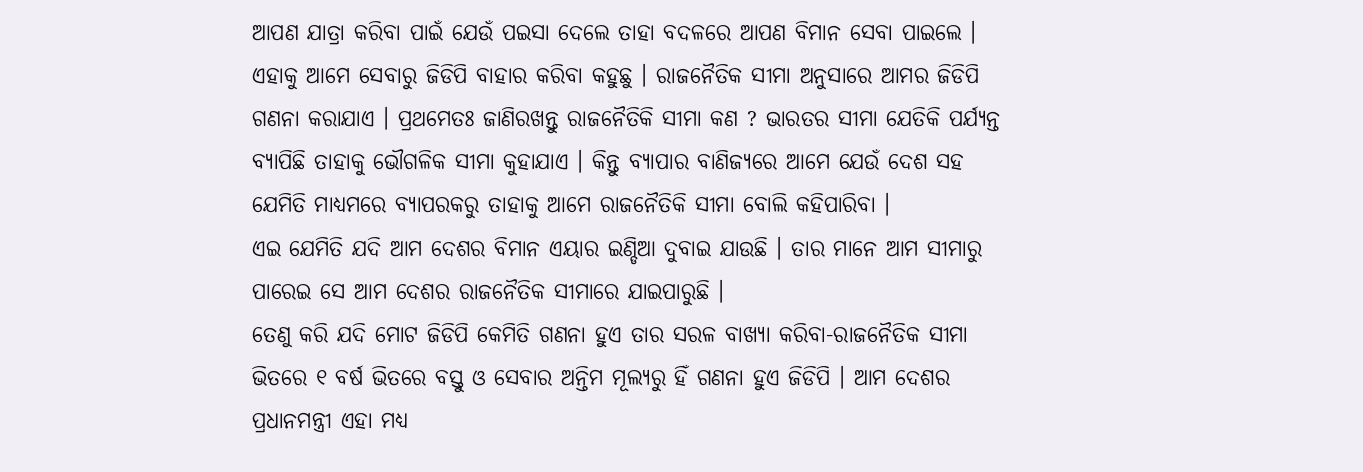ଆପଣ ଯାତ୍ରା କରିବା ପାଇଁ ଯେଉଁ ପଇସା ଦେଲେ ତାହା ବଦଳରେ ଆପଣ ବିମାନ ସେବା ପାଇଲେ । ଏହାକୁ ଆମେ ସେବାରୁ ଜିଡିପି ବାହାର କରିବା କହୁଛୁ । ରାଜନୈତିକ ସୀମା ଅନୁସାରେ ଆମର ଜିଡିପି ଗଣନା କରାଯାଏ । ପ୍ରଥମେତଃ ଜାଣିରଖନ୍ତୁ ରାଜନୈତିକି ସୀମା କଣ ? ଭାରତର ସୀମା ଯେତିକି ପର୍ଯ୍ୟନ୍ତ ବ୍ୟାପିଛି ତାହାକୁ ଭୌଗଳିକ ସୀମା କୁହାଯାଏ । କିନ୍ତୁ ବ୍ୟାପାର ବାଣିଜ୍ୟରେ ଆମେ ଯେଉଁ ଦେଶ ସହ ଯେମିତି ମାଧ୍ୟମରେ ବ୍ୟାପରକରୁ ତାହାକୁ ଆମେ ରାଜନୈତିକି ସୀମା ବୋଲି କହିପାରିବା ।
ଏଇ ଯେମିତି ଯଦି ଆମ ଦେଶର ବିମାନ ଏୟାର ଇଣ୍ଡିଆ ଦୁବାଇ ଯାଉଛି । ତାର ମାନେ ଆମ ସୀମାରୁ ପାରେଇ ସେ ଆମ ଦେଶର ରାଜନୈତିକ ସୀମାରେ ଯାଇପାରୁଛି ।
ତେଣୁ କରି ଯଦି ମୋଟ ଜିଡିପି କେମିତି ଗଣନା ହୁଏ ତାର ସରଳ ବାଖ୍ୟା କରିବା-ରାଜନୈତିକ ସୀମା ଭିତରେ ୧ ବର୍ଷ ଭିତରେ ବସ୍ତୁ ଓ ସେବାର ଅନ୍ତିମ ମୂଲ୍ୟରୁ ହିଁ ଗଣନା ହୁଏ ଜିଡିପି । ଆମ ଦେଶର ପ୍ରଧାନମନ୍ତ୍ରୀ ଏହା ମଧ୍ୟ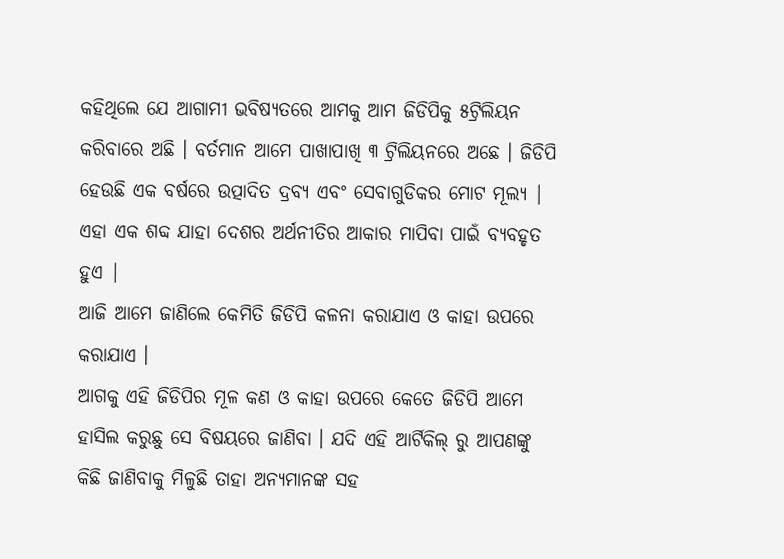କହିଥିଲେ ଯେ ଆଗାମୀ ଭବିଷ୍ୟତରେ ଆମକୁ ଆମ ଜିଡିପିକୁ ୫ଟ୍ରିଲିୟନ କରିବାରେ ଅଛି । ବର୍ତମାନ ଆମେ ପାଖାପାଖି ୩ ଟ୍ରିଲିୟନରେ ଅଛେ । ଜିଡିପି ହେଉଛି ଏକ ବର୍ଷରେ ଉତ୍ପାଦିତ ଦ୍ରବ୍ୟ ଏବଂ ସେବାଗୁଡିକର ମୋଟ ମୂଲ୍ୟ | ଏହା ଏକ ଶବ୍ଦ ଯାହା ଦେଶର ଅର୍ଥନୀତିର ଆକାର ମାପିବା ପାଇଁ ବ୍ୟବହୃତ ହୁଏ |
ଆଜି ଆମେ ଜାଣିଲେ କେମିତି ଜିଡିପି କଳନା କରାଯାଏ ଓ କାହା ଉପରେ କରାଯାଏ ।
ଆଗକୁ ଏହି ଜିଡିପିର ମୂଳ କଣ ଓ କାହା ଉପରେ କେତେ ଜିଡିପି ଆମେ ହାସିଲ କରୁଛୁ ସେ ବିଷୟରେ ଜାଣିବା । ଯଦି ଏହି ଆର୍ଟିକିଲ୍ ରୁ ଆପଣଙ୍କୁ କିଛି ଜାଣିବାକୁ ମିଳୁଛି ତାହା ଅନ୍ୟମାନଙ୍କ ସହ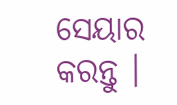ସେୟାର କରନ୍ତୁ ।